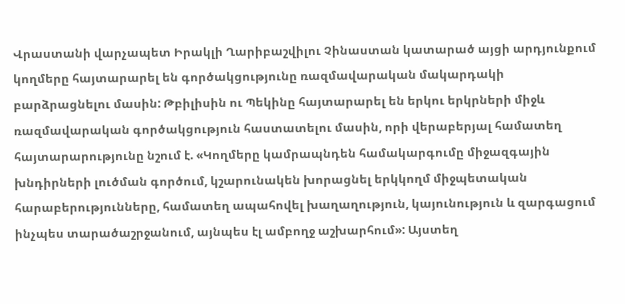Վրաստանի վարչապետ Իրակլի Ղարիբաշվիլու Չինաստան կատարած այցի արդյունքում կողմերը հայտարարել են գործակցությունը ռազմավարական մակարդակի բարձրացնելու մասին: Թբիլիսին ու Պեկինը հայտարարել են երկու երկրների միջև ռազմավարական գործակցություն հաստատելու մասին, որի վերաբերյալ համատեղ հայտարարությունը նշում է. «Կողմերը կամրապնդեն համակարգումը միջազգային խնդիրների լուծման գործում, կշարունակեն խորացնել երկկողմ միջպետական հարաբերությունները, համատեղ ապահովել խաղաղություն, կայունություն և զարգացում ինչպես տարածաշրջանում, այնպես էլ ամբողջ աշխարհում»: Այստեղ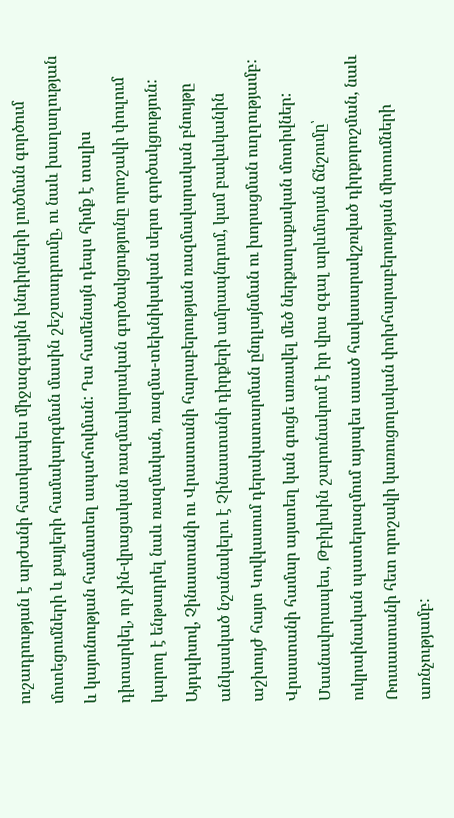ուշադրության է արժանի հատկապես միջազգային խնդիրների լուծման գործում մոտեցումների և քայլերի համակարգման մասին շեշտադրումը, ու նաև խաղաղության և կայունության համատեղ ապահովման: Դա համենայն դեպս հիմք է տալիս դիտարկել, որ չին-վրացական ռազմավարական գործակցությունը որոշակի փուլում կարող է ենթադրել նաև ռազմական, ռազմա-տեխնիկական սերտ գործակցություն:
Այդպիսով, Չինաստանի ու Վրաստանի հարաբերության ռազմավարական բնույթը անկասկած նշանակելու է Չինաստանի դիրքերի ամրապնդում, կամ բավականին աշխույժ հայտ Կովկասում դերակատարման ընդլայնման ու խորացման ուղղությամբ: Վրաստանի համար այստեղ կան գուցե առավել մեծ ներքաղաքական մոտիվներ: Մասնավորապես, Թբիլիսին շարունակում է իր վրա զգալ արևմտյան ճնշումը՝ ուկրաինական պատերազմում այսպես ասած հավասարակշռված դիրքորոշման, նաև Ռուսաստանի հետ որոշակի կառուցողական փոխհարաբերության միտումների առնչությամբ: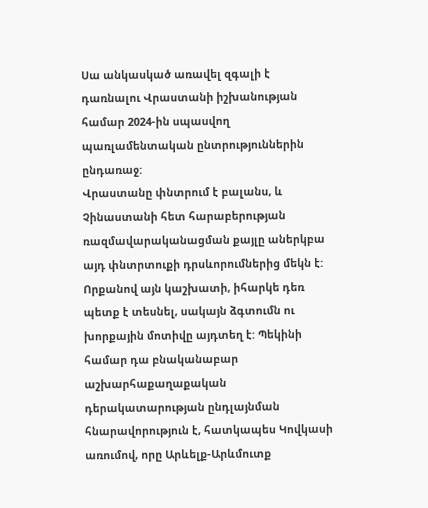Սա անկասկած առավել զգալի է դառնալու Վրաստանի իշխանության համար 2024-ին սպասվող պառլամենտական ընտրություններին ընդառաջ:
Վրաստանը փնտրում է բալանս, և Չինաստանի հետ հարաբերության ռազմավարականացման քայլը աներկբա այդ փնտրտուքի դրսևորումներից մեկն է: Որքանով այն կաշխատի, իհարկե դեռ պետք է տեսնել, սակայն ձգտումն ու խորքային մոտիվը այդտեղ է: Պեկինի համար դա բնականաբար աշխարհաքաղաքական դերակատարության ընդլայնման հնարավորություն է, հատկապես Կովկասի առումով, որը Արևելք-Արևմուտք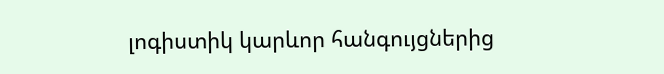լոգիստիկ կարևոր հանգույցներից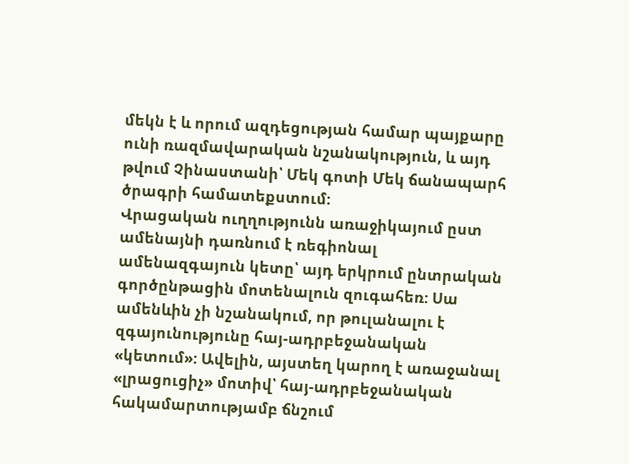մեկն է և որում ազդեցության համար պայքարը ունի ռազմավարական նշանակություն, և այդ թվում Չինաստանի՝ Մեկ գոտի Մեկ ճանապարհ ծրագրի համատեքստում:
Վրացական ուղղությունն առաջիկայում ըստ ամենայնի դառնում է ռեգիոնալ ամենազգայուն կետը՝ այդ երկրում ընտրական գործընթացին մոտենալուն զուգահեռ: Սա ամենևին չի նշանակում, որ թուլանալու է զգայունությունը հայ-ադրբեջանական «կետում»: Ավելին, այստեղ կարող է առաջանալ «լրացուցիչ» մոտիվ՝ հայ-ադրբեջանական հակամարտությամբ ճնշում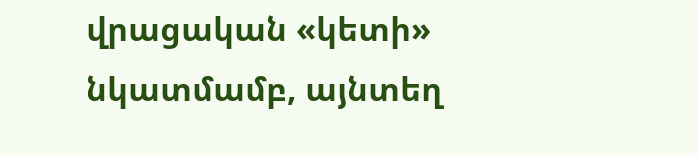վրացական «կետի» նկատմամբ, այնտեղ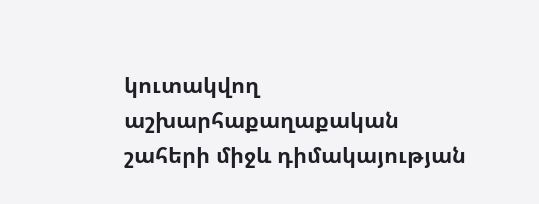կուտակվող աշխարհաքաղաքական շահերի միջև դիմակայության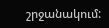շրջանակում: